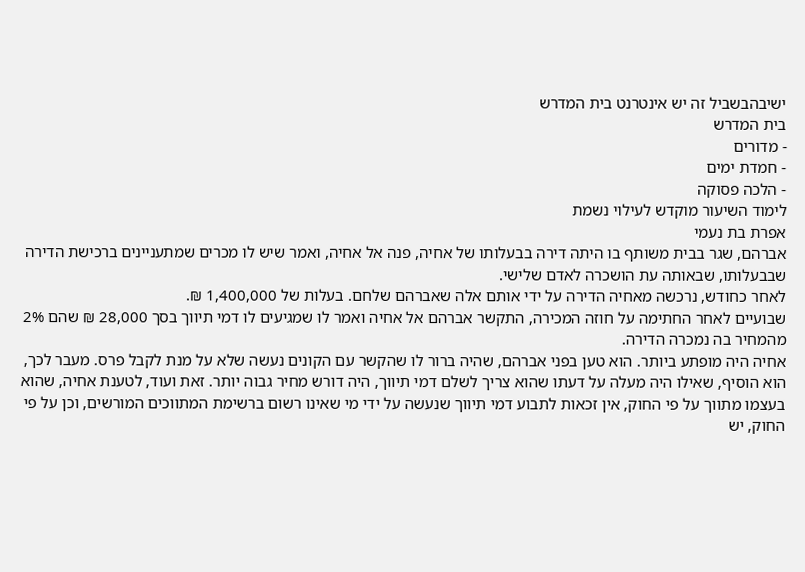ישיבהבשביל זה יש אינטרנט בית המדרש
בית המדרש
- מדורים
- חמדת ימים
- הלכה פסוקה
לימוד השיעור מוקדש לעילוי נשמת
אפרת בת נעמי
אברהם, שגר בבית משותף בו היתה דירה בבעלותו של אחיה, פנה אל אחיה, ואמר שיש לו מכרים שמתעניינים ברכישת הדירה שבבעלותו, שבאותה עת הושכרה לאדם שלישי.
לאחר כחודש, נרכשה מאחיה הדירה על ידי אותם אלה שאברהם שלחם. בעלות של 1,400,000 ₪.
שבועיים לאחר החתימה על חוזה המכירה, התקשר אברהם אל אחיה ואמר לו שמגיעים לו דמי תיווך בסך 28,000 ₪ שהם 2% מהמחיר בה נמכרה הדירה.
אחיה היה מופתע ביותר. הוא טען בפני אברהם, שהיה ברור לו שהקשר עם הקונים נעשה שלא על מנת לקבל פרס. מעבר לכך, הוא הוסיף, שאילו היה מעלה על דעתו שהוא צריך לשלם דמי תיווך, היה דורש מחיר גבוה יותר. זאת ועוד, לטענת אחיה, שהוא בעצמו מתווך על פי החוק, אין זכאות לתבוע דמי תיווך שנעשה על ידי מי שאינו רשום ברשימת המתווכים המורשים, וכן על פי החוק, יש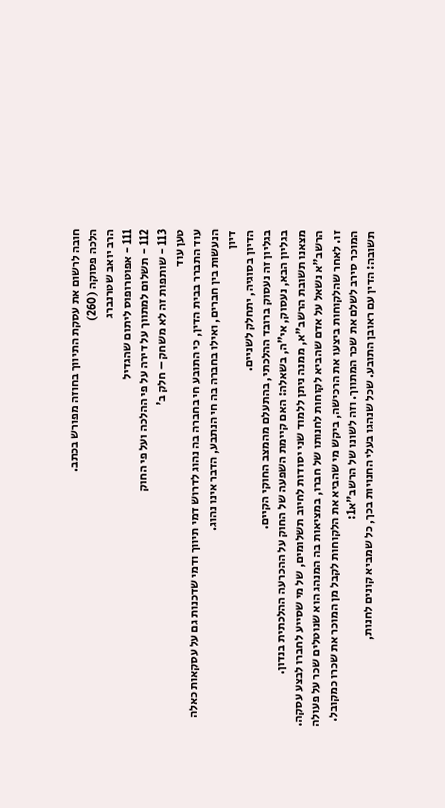חובה לרשום את עסקת התיווך בחוזה מפורש בכתב.
הלכה פסוקה (260)
הרב יואב שטרנברג
111 - אפוטרופוס ליתום שהגדיל
112 - תשלום למתווך על דירה על פי ההלכה ועל פי החוק
113 - שותפות זה לא משחק – חלק ב'
טען עוד
עוד התברר בבית הדין, כי התובע חי בחברה בה נהוג לדרוש דמי תיווך ודמי שדכנות גם על עסקאות כאלה הנעשות בין חברים, ואילו בחברה בה חי הנתבע, הדבר אינו נהוג.
דיון
הדיון בסוגיה, יתחלק לשניים.
בגליון זה נעסוק ברובד ההלכתי, בהתעלם מהמצב החוקי הקיים.
בגליון הבא, נעסוק, אי"ה, בשאלה: האם קיימת השפעה של החוק על ההכרעה ההלכתית בנדון.
מצאנו תשובת הרשב"א, ממנה ניתן ללמוד שני יסודות לחיוב תשלומים, של מי שסייע לחברו לבצע עסקה. הרשב"א נשאל על אדם שהביא לקוחות לחנותו של חברו, במציאות בה המנהג הוא שנוטלים שכר על פעולה זו. לאחר שהלקוחות ביצעו את הרכישה, ביקש מי שהביא את הלקוחות לקבל מן המוכר את שכרו כמקובל. המוכר סירב לשלם את שכר המתווך. וזה לשונו של הרשב"א1:
תשובה: הדין עם ראובן התובע. שכל שנהגו בעלי החנויות בכך, כל שמביא קונים לחנות,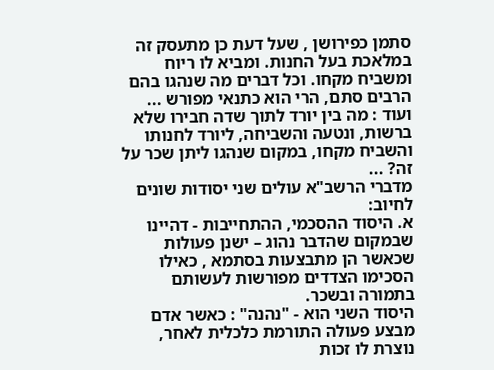סתמן כפירושן , שעל דעת כן מתעסק זה במלאכת בעל החנות. ומביא לו ריוח ומשביח מקחו. וכל דברים מה שנהגו בהם הרבים סתם, הרי הוא כתנאי מפורש ...
ועוד : מה בין יורד לתוך שדה חבירו שלא ברשות, ונטעה והשביחה, ליורד לחנותו והשביח מקחו, במקום שנהגו ליתן שכר על זה? ...
מדברי הרשב"א עולים שני יסודות שונים לחיוב:
א. היסוד ההסכמי, ההתחייבות - דהיינו שבמקום שהדבר נהוג – ישנן פעולות שכאשר הן מתבצעות בסתמא , כאילו הסכימו הצדדים מפורשות לעשותם בתמורה ובשכר.
היסוד השני הוא - "נהנה" : כאשר אדם מבצע פעולה התורמת כלכלית לאחר, נוצרת לו זכות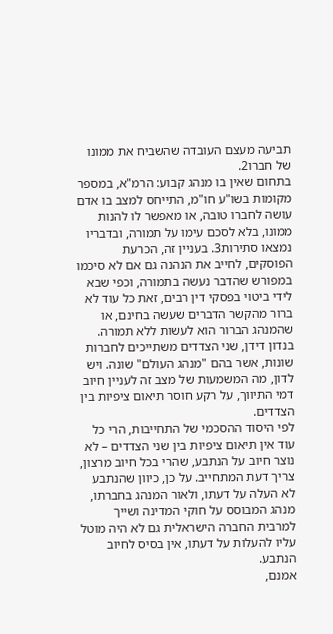תביעה מעצם העובדה שהשביח את ממונו של חברו2.
בתחום שאין בו מנהג קבוע: הרמ"א, במספר מקומות בשו"ע חו"מ, התייחס למצב בו אדם עושה לחברו טובה, או מאפשר לו להנות ממונו, בלא לסכם עימו על תמורה, ובדבריו נמצאו סתירות3. בעניין זה, הכרעת הפוסקים, לחייב את הנהנה גם אם לא סיכמו במפורש שהדבר נעשה בתמורה, וכפי שבא לידי ביטוי בפסקי דין רבים, זאת כל עוד לא ברור מהקשר הדברים שעשה בחינם, או שהמנהג הברור הוא לעשות ללא תמורה.
בנדון דידן, שני הצדדים משתייכים לחברות שונות, אשר בהם "מנהג העולם" שונה. ויש לדון, מה המשמעות של מצב זה לעניין חיוב דמי התיווך, על רקע חוסר תיאום ציפיות בין הצדדים.
לפי היסוד ההסכמי של התחייבות, הרי כל עוד אין תיאום ציפיות בין שני הצדדים – לא נוצר חיוב על הנתבע, שהרי בכל חיוב מרצון, צריך דעת המתחייב. על כן, כיוון שהנתבע לא העלה על דעתו, ולאור המנהג בחברתו, מנהג המבוסס על חוקי המדינה ושייך למרבית החברה הישראלית גם לא היה מוטל עליו להעלות על דעתו, אין בסיס לחיוב הנתבע.
אמנם,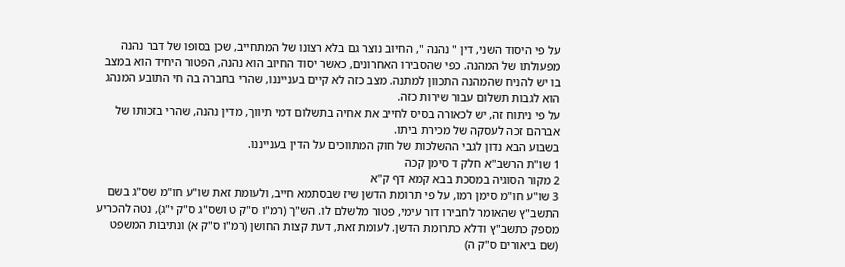על פי היסוד השני, דין " נהנה ", החיוב נוצר גם בלא רצונו של המתחייב, שכן בסופו של דבר נהנה מפעולתו של המהנה. כפי שהסבירו האחרונים, כאשר יסוד החיוב הוא נהנה, הפטור היחיד הוא במצב בו יש להניח שהמהנה התכוון למתנה. מצב כזה לא קיים בענייננו, שהרי בחברה בה חי התובע המנהג הוא לגבות תשלום עבור שירות כזה.
על פי ניתוח זה, יש לכאורה בסיס לחייב את אחיה בתשלום דמי תיווך, מדין נהנה, שהרי בזכותו של אברהם זכה לעסקה של מכירת ביתו.
בשבוע הבא נדון לגבי ההשלכות של חוק המתווכים על הדין בענייננו.
1 שו"ת הרשב"א חלק ד סימן קכה
2 מקור הסוגיה במסכת בבא קמא דף ק"א
3 שו"ע חו"מ סימן רמו, על פי תרומת הדשן שיז שבסתמא חייב, ולעומת זאת שו"ע חו"מ שס"ג בשם התשב"ץ שהאומר לחבירו דור עימי, פטור מלשלם לו. הש"ך (רמ"ו ס"ק ט ושס"ג ס"ק י"ג), נטה להכריע מספק כתשב"ץ ודלא כתרומת הדשן. לעומת זאת, דעת קצות החושן (רמ"ו ס"ק א) ונתיבות המשפט (שם ביאורים ס"ק ה)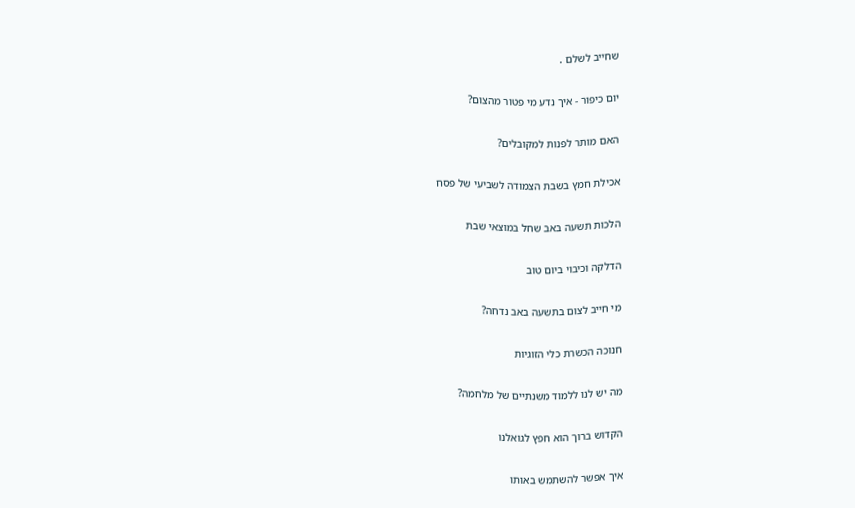שחייב לשלם .

יום כיפור - איך נדע מי פטור מהצום?

האם מותר לפנות למקובלים?

אכילת חמץ בשבת הצמודה לשביעי של פסח

הלכות תשעה באב שחל במוצאי שבת

הדלקה וכיבוי ביום טוב

מי חייב לצום בתשעה באב נדחה?

חנוכה הכשרת כלי הזוגיות

מה יש לנו ללמוד משנתיים של מלחמה?

הקדוש ברוך הוא חפץ לגואלנו

איך אפשר להשתמש באותו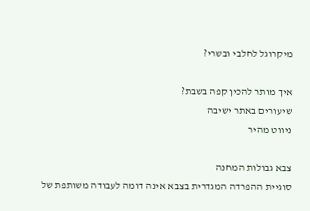מיקרוגל לחלבי ובשרי?

איך מותר להכין קפה בשבת?
שיעורים באתר ישיבה
ניווט מהיר

צבא גבולות המחנה
סוגיית ההפרדה המגדרית בצבא אינה דומה לעבודה משותפת של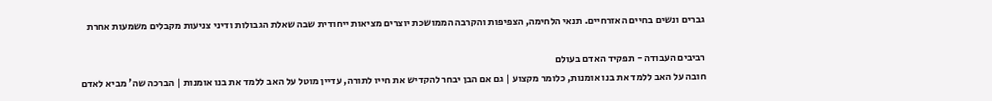גברים ונשים בחיים האזרחיים. תנאי הלחימה, הצפיפות והקרבה הממושכת יוצרים מציאות ייחודית שבה שאלת הגבולות ודיני צניעות מקבלים משמעות אחרת

רביבים העבודה - תפקיד האדם בעולם
חובה על האב ללמד את בנו אומנות, כלומר מקצוע | גם אם הבן יבחר להקדיש את חייו לתורה, עדיין מוטל על האב ללמד את בנו אומנות | הברכה שה' מביא לאדם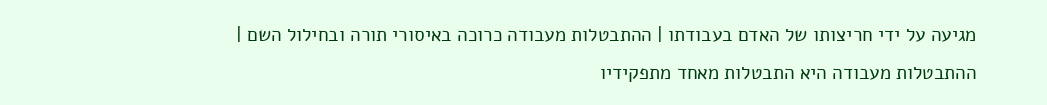מגיעה על ידי חריצותו של האדם בעבודתו | ההתבטלות מעבודה כרוכה באיסורי תורה ובחילול השם | ההתבטלות מעבודה היא התבטלות מאחד מתפקידיו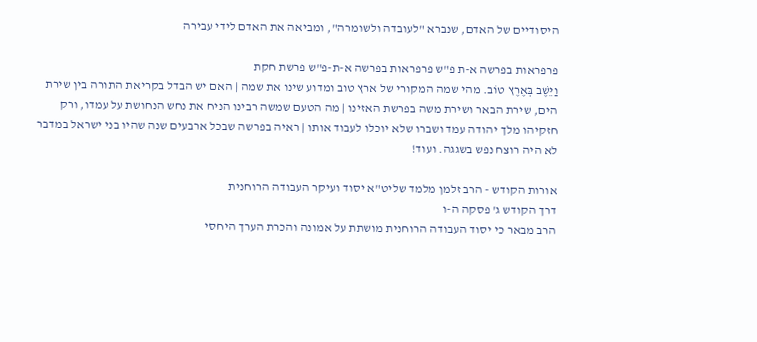היסודיים של האדם, שנברא "לעובדה ולשומרה", ומביאה את האדם לידי עבירה

פרפראות בפרשה א-ת פ"ש פרפראות בפרשה א-ת-פ"ש פרשת חקת
וַיֵּשֶׁב בְּאֶרֶץ טוֹב. מהי שמה המקורי של ארץ טוב ומדוע שינו את שמה | האם יש הבדל בקריאת התורה בין שירת הים, שירת הבאר ושירת משה בפרשת האזינו | מה הטעם שמשה רבינו הניח את נחש הנחושת על עמדו, ורק חזקיהו מלך יהודה עמד ושברו שלא יוכלו לעבוד אותו | ראיה בפרשה שבכל ארבעים שנה שהיו בני ישראל במדבר לא היה רוצח נפש בשגגה. ועוד!

אורות הקודש - הרב זלמן מלמד שליט"א יסוד ועיקר העבודה הרוחנית
דרך הקודש ג' פסקה ה-ו
הרב מבאר כי יסוד העבודה הרוחנית מושתת על אמונה והכרת הערך היחסי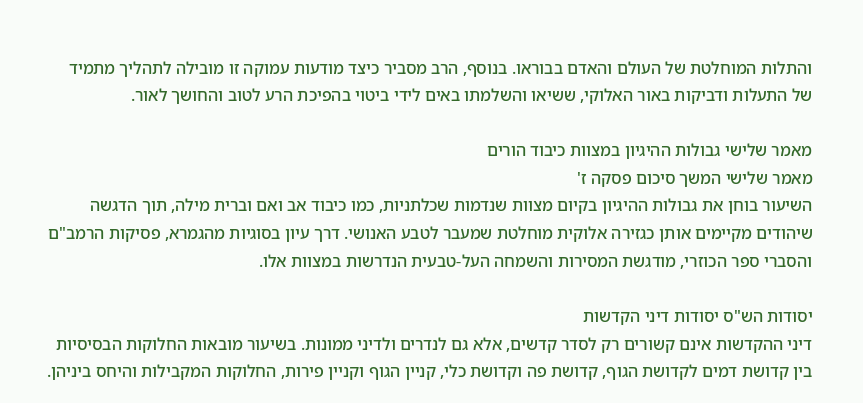והתלות המוחלטת של העולם והאדם בבוראו. בנוסף, הרב מסביר כיצד מודעות עמוקה זו מובילה לתהליך מתמיד של התעלות ודביקות באור האלוקי, ששיאו והשלמתו באים לידי ביטוי בהפיכת הרע לטוב והחושך לאור.

מאמר שלישי גבולות ההיגיון במצוות כיבוד הורים
מאמר שלישי המשך סיכום פסקה ז'
השיעור בוחן את גבולות ההיגיון בקיום מצוות שנדמות שכלתניות, כמו כיבוד אב ואם וברית מילה, תוך הדגשה שיהודים מקיימים אותן כגזירה אלוקית מוחלטת שמעבר לטבע האנושי. דרך עיון בסוגיות מהגמרא, פסיקות הרמב"ם והסברי ספר הכוזרי, מודגשת המסירות והשמחה העל-טבעית הנדרשות במצוות אלו.

יסודות הש"ס יסודות דיני הקדשות
דיני ההקדשות אינם קשורים רק לסדר קדשים, אלא גם לנדרים ולדיני ממונות. בשיעור מובאות החלוקות הבסיסיות בין קדושת דמים לקדושת הגוף, קדושת פה וקדושת כלי, קניין הגוף וקניין פירות, החלוקות המקבילות והיחס ביניהן.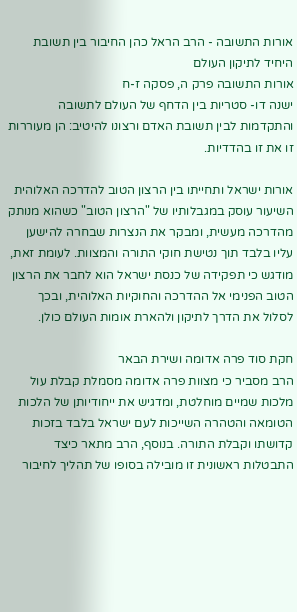אורות התשובה - הרב הראל כהן החיבור בין תשובת היחיד לתיקון העולם
אורות התשובה פרק ה, פסקה ז-ח
ישנה דו- סטריות בין הדחף של העולם לתשובה והתקדמות לבין תשובת האדם ורצונו להיטיב: הן מעוררות זו את זו בהדדיות.

אורות ישראל ותחייתו בין הרצון הטוב להדרכה האלוהית
השיעור עוסק במגבלותיו של "הרצון הטוב" כשהוא מנותק מהדרכה מעשית, ומבקר את הנצרות שבחרה להישען עליו בלבד תוך נטישת חוקי התורה והמצוות. לעומת זאת, מודגש כי תפקידה של כנסת ישראל הוא לחבר את הרצון הטוב הפנימי אל ההדרכה והחוקיות האלוהית, ובכך לסלול את הדרך לתיקון ולהארת אומות העולם כולן.

חקת סוד פרה אדומה ושירת הבאר
הרב מסביר כי מצוות פרה אדומה מסמלת קבלת עול מלכות שמיים מוחלטת, ומדגיש את ייחודיותן של הלכות הטומאה והטהרה השייכות לעם ישראל בלבד בזכות קדושתו וקבלת התורה. בנוסף, הרב מתאר כיצד התבטלות ראשונית זו מובילה בסופו של תהליך לחיבור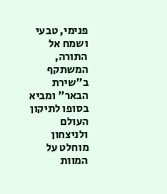פנימי, טבעי ושמח אל התורה, המשתקף ב"שירת הבאר" ומביא בסופו לתיקון העולם ולניצחון מוחלט על המוות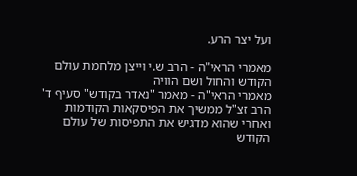ועל יצר הרע.

מאמרי הראי"ה - הרב ש.י וייצן מלחמת עולם הקודש והחול ושם הוויה
מאמרי הראי"ה - מאמר "נאדר בקודש" סעיף ד'
הרב זצ"ל ממשיך את הפיסקאות הקודמות ואחרי שהוא מדגיש את התפיסות של עולם הקודש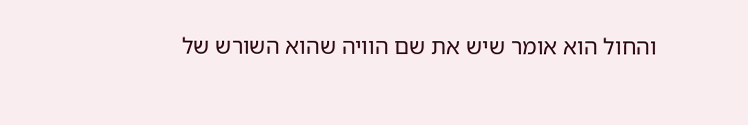והחול הוא אומר שיש את שם הוויה שהוא השורש של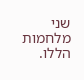שני מלחמות הללו.